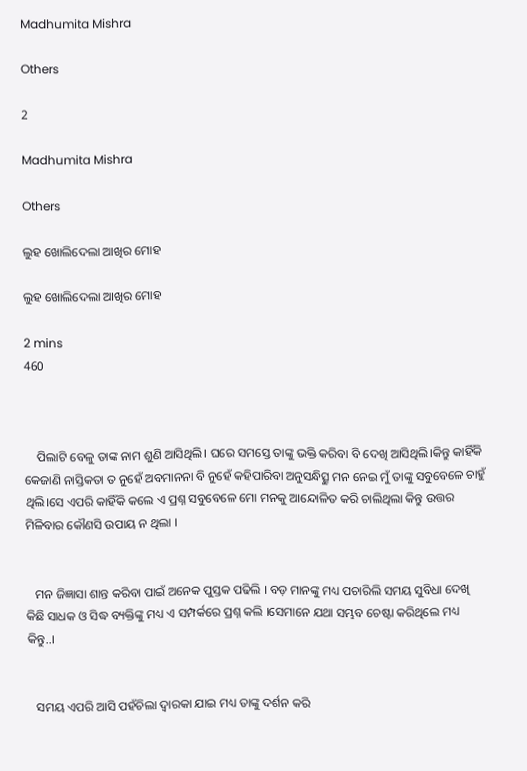Madhumita Mishra

Others

2

Madhumita Mishra

Others

ଲୁହ ଖୋଲିଦେଲା ଆଖିର ମୋହ

ଲୁହ ଖୋଲିଦେଲା ଆଖିର ମୋହ

2 mins
460



    ପିଲାଟି ବେଳୁ ତାଙ୍କ ନାମ ଶୁଣି ଆସିଥିଲି। ଘରେ ସମସ୍ତେ ତାଙ୍କୁ ଭକ୍ତି କରିବା ବି ଦେଖି ଆସିଥିଲି।କିନ୍ତୁ କାହିଁକି କେଜାଣି ନାସ୍ତିକତା ତ ନୁହେଁ ଅବମାନନା ବି ନୁହେଁ କହିପାରିବା ଅନୁସନ୍ଧିତ୍ସୁ ମନ ନେଇ ମୁଁ ତାଙ୍କୁ ସବୁବେଳେ ଚାହୁଁ ଥିଲି।ସେ ଏପରି କାହିଁକି କଲେ ଏ ପ୍ରଶ୍ନ ସବୁବେଳେ ମୋ ମନକୁ ଆନ୍ଦୋଳିତ କରି ଚାଲିଥିଲା କିନ୍ତୁ ଉତ୍ତର ମିଳିବାର କୌଣସି ଉପାୟ ନ ଥିଲା ।


   ମନ ଜିଜ୍ଞାସା ଶାନ୍ତ କରିବା ପାଇଁ ଅନେକ ପୁସ୍ତକ ପଢିଲି । ବଡ଼ ମାନଙ୍କୁ ମଧ୍ୟ ପଚାରିଲି ସମୟ ସୁବିଧା ଦେଖି କିଛି ସାଧକ ଓ ସିଦ୍ଧ ବ୍ୟକ୍ତିଙ୍କୁ ମଧ୍ୟ ଏ ସମ୍ପର୍କରେ ପ୍ରଶ୍ନ କଲି ।ସେମାନେ ଯଥା ସମ୍ଭବ ଚେଷ୍ଟା କରିଥିଲେ ମଧ୍ୟ କିନ୍ତୁ..।


   ସମୟ ଏପରି ଆସି ପହଁଚିଲା ଦ୍ୱାରକା ଯାଇ ମଧ୍ୟ ତାଙ୍କୁ ଦର୍ଶନ କରି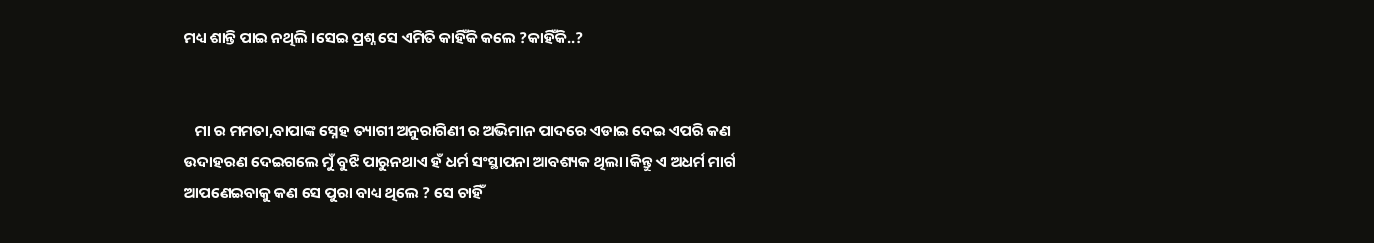ମଧ୍ୟ ଶାନ୍ତି ପାଇ ନଥିଲି ।ସେଇ ପ୍ରଶ୍ନ ସେ ଏମିତି କାହିଁକି କଲେ ?କାହିଁକି..?


   ମା ର ମମତା,ବାପାଙ୍କ ସ୍ନେହ ତ୍ୟାଗୀ ଅନୁରାଗିଣୀ ର ଅଭିମାନ ପାଦରେ ଏଡାଇ ଦେଇ ଏପରି କଣ ଉଦାହରଣ ଦେଇଗଲେ ମୁଁ ବୁଝି ପାରୁନଥାଏ ହଁ ଧର୍ମ ସଂସ୍ଥାପନା ଆବଶ୍ୟକ ଥିଲା।କିନ୍ତୁ ଏ ଅଧର୍ମ ମାର୍ଗ ଆପଣେଇବାକୁ କଣ ସେ ପୁରା ବାଧ୍ୟ ଥିଲେ ? ସେ ଚାହିଁ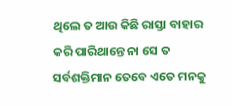ଥିଲେ ତ ଆଉ କିଛି ରାସ୍ତା ବାହାର କରି ପାରିଥାନ୍ତେ ନା ସେ ତ ସର୍ବଶକ୍ତିମାନ ତେବେ ଏତେ ମନକୁ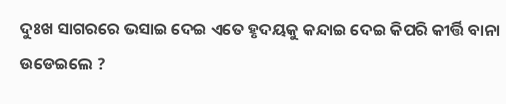ଦୁଃଖ ସାଗରରେ ଭସାଇ ଦେଇ ଏତେ ହୃଦୟକୁ କନ୍ଦାଇ ଦେଇ କିପରି କୀର୍ତ୍ତି ବାନା ଉଡେଇଲେ ?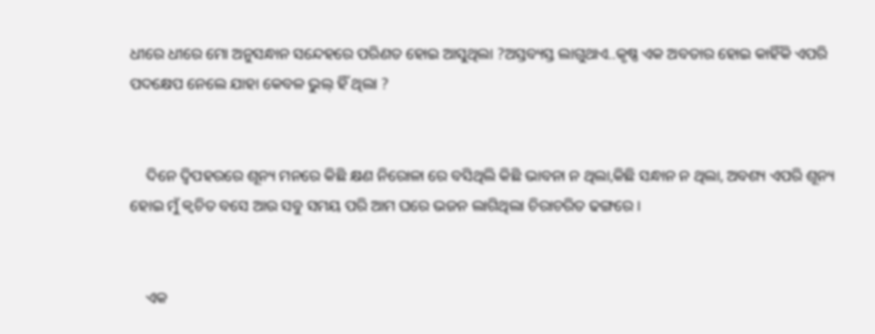ଧୀରେ ଧୀରେ ମୋ ଅନୁସନ୍ଧାନ ସନ୍ଦେହରେ ପରିଣତ ହୋଇ ଆସୁଥିଲା ?ଅସ୍ତବ୍ୟସ୍ତ ଲାଗୁଥାଏ..କୃଷ୍ଣ ଏକ ଅବତାର ହୋଇ କାହିଁକି ଏପରି ପଦକ୍ଷେପ ନେଲେ ଯାହା କେବଳ ଭୁଲ୍ ହିଁ ଥିଲା ?


    ଦିନେ ଦ୍ବିପହରରେ ଶୂନ୍ୟ ମନରେ କିଛି କ୍ଷଣ ନିରୋଳା ରେ ବସିଥିଲି କିଛି ଭାବନା ନ ଥିଲା,କିଛି ସନ୍ଧାନ ନ ଥିଲା, ଅବଶ୍ୟ ଏପରି ଶୂନ୍ୟ ହୋଇ ମୁଁ କ୍ଵଚିତ ବସେ ଆଉ ସବୁ ସମୟ ପରି ଆମ ଘରେ ଭଜନ ଲାଗିଥିଲା ଚିରାଚରିତ ଢଙ୍ଗରେ ।


    ଏକ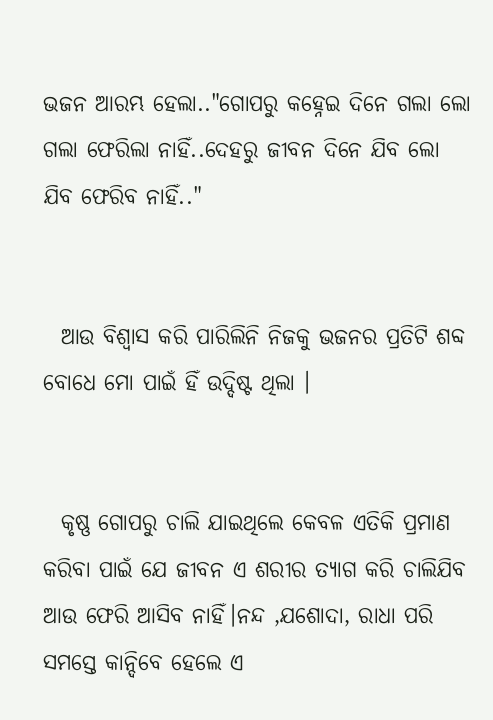ଭଜନ ଆରମ୍ଭ ହେଲା.."ଗୋପରୁ କହ୍ନେଇ ଦିନେ ଗଲା ଲୋ ଗଲା ଫେରିଲା ନାହିଁ..ଦେହରୁ ଜୀବନ ଦିନେ ଯିବ ଲୋ ଯିବ ଫେରିବ ନାହିଁ.."


  ଆଉ ବିଶ୍ୱାସ କରି ପାରିଲିନି ନିଜକୁ ଭଜନର ପ୍ରତିଟି ଶବ୍ଦ ବୋଧେ ମୋ ପାଇଁ ହିଁ ଉଦ୍ଦିଷ୍ଟ ଥିଲା ।


  କୃଷ୍ଣ ଗୋପରୁ ଚାଲି ଯାଇଥିଲେ କେବଳ ଏତିକି ପ୍ରମାଣ କରିବା ପାଇଁ ଯେ ଜୀବନ ଏ ଶରୀର ତ୍ୟାଗ କରି ଚାଲିଯିବ ଆଉ ଫେରି ଆସିବ ନାହିଁ।ନନ୍ଦ ,ଯଶୋଦା, ରାଧା ପରି ସମସ୍ତେ କାନ୍ଦିବେ ହେଲେ ଏ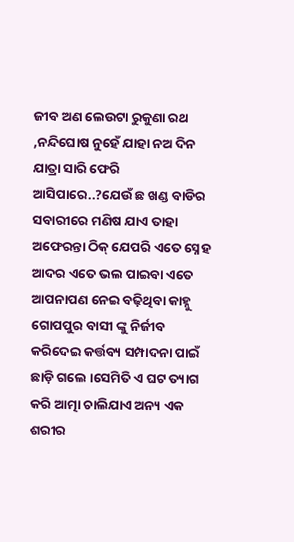ଜୀବ ଅଣ ଲେଉଟା ରୁକୁଣା ରଥ ,ନନ୍ଦିଘୋଷ ନୁହେଁ ଯାହା ନଅ ଦିନ ଯାତ୍ରା ସାରି ଫେରି ଆସିପାରେ..?ଯେଉଁ ଛ ଖଣ୍ଡ ବାଡିର ସବାରୀରେ ମଣିଷ ଯାଏ ତାହା ଅଫେରନ୍ତା ଠିକ୍ ଯେପରି ଏତେ ସ୍ନେହ ଆଦର ଏତେ ଭଲ ପାଇବା ଏତେ ଆପନାପଣ ନେଇ ବଢ଼ିଥିବା କାହ୍ନୁ ଗୋପପୁର ବାସୀ ଙ୍କୁ ନିର୍ଜୀବ କରିଦେଇ କର୍ତ୍ତବ୍ୟ ସମ୍ପାଦନା ପାଇଁ ଛାଡ଼ି ଗଲେ ।ସେମିତି ଏ ଘଟ ତ୍ୟାଗ କରି ଆତ୍ମା ଚାଲିଯାଏ ଅନ୍ୟ ଏକ ଶରୀର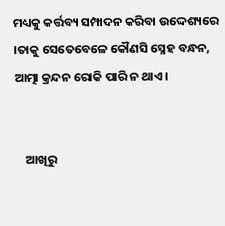ମଧ୍ୟକୁ କର୍ତ୍ତବ୍ୟ ସମ୍ପାଦନ କରିବା ଉଦ୍ଦେଶ୍ୟରେ ।ତାକୁ ସେତେବେଳେ କୌଣସି ସ୍ନେହ ବନ୍ଧନ, ଆତ୍ମା କ୍ରନ୍ଦନ ରୋକି ପାରି ନ ଥାଏ।


    ଆଖିରୁ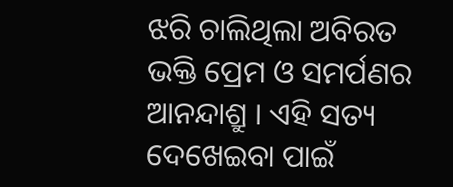ଝରି ଚାଲିଥିଲା ଅବିରତ ଭକ୍ତି ପ୍ରେମ ଓ ସମର୍ପଣର ଆନନ୍ଦାଶ୍ରୁ । ଏହି ସତ୍ୟ ଦେଖେଇବା ପାଇଁ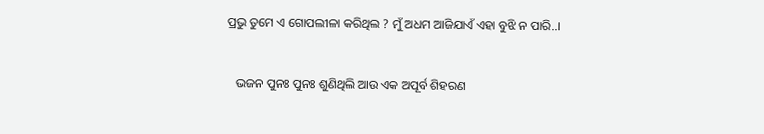ପ୍ରଭୁ ତୁମେ ଏ ଗୋପଲୀଳା କରିଥିଲ ? ମୁଁ ଅଧମ ଆଜିଯାଏଁ ଏହା ବୁଝି ନ ପାରି..।


   ଭଜନ ପୁନଃ ପୁନଃ ଶୁଣିଥିଲି ଆଉ ଏକ ଅପୂର୍ବ ଶିହରଣ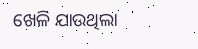ଖେଳି ଯାଉଥିଲା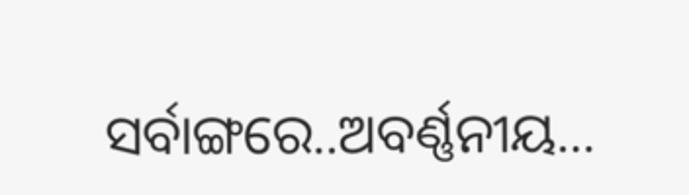ସର୍ବାଙ୍ଗରେ..ଅବର୍ଣ୍ଣନୀୟ...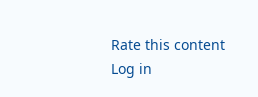Rate this content
Log in